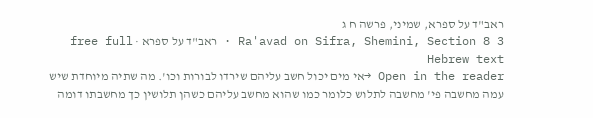ראב"ד על ספרא, שמיני, פרשה ח ג
Ra'avad on Sifra, Shemini, Section 8 3 · ראב"ד על ספרא · free full Hebrew text
Open in the reader →אי מים יכול חשב עליהם שירדו לבורות וכו'. מה שתיה מיוחדת שיש עמה מחשבה פי' מחשבה לתלוש כלומר כמו שהוא מחשב עליהם כשהן תלושין כך מחשבתו דומה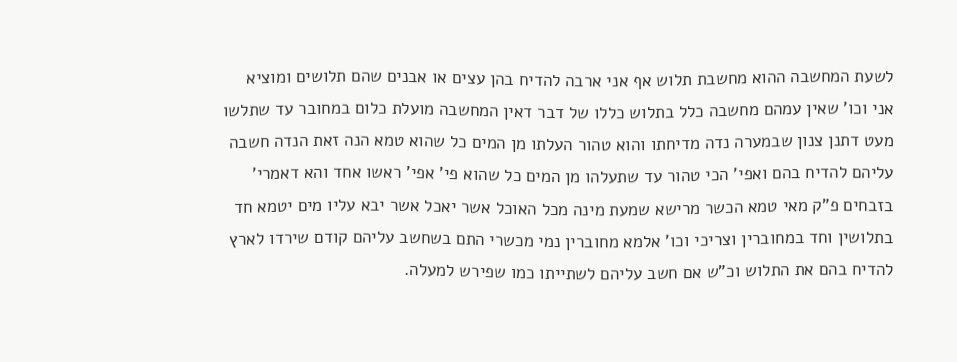לשעת המחשבה ההוא מחשבת תלוש אף אני ארבה להדיח בהן עצים או אבנים שהם תלושים ומוציא אני וכו' שאין עמהם מחשבה כלל בתלוש כללו של דבר דאין המחשבה מועלת כלום במחובר עד שתלשו מעט דתנן צנון שבמערה נדה מדיחתו והוא טהור העלתו מן המים כל שהוא טמא הנה זאת הנדה חשבה עליהם להדיח בהם ואפי' הכי טהור עד שתעלהו מן המים כל שהוא פי' אפי' ראשו אחד והא דאמרי' בזבחים פ"ק מאי טמא הכשר מרישא שמעת מינה מכל האוכל אשר יאכל אשר יבא עליו מים יטמא חד בתלושין וחד במחוברין וצריכי וכו' אלמא מחוברין נמי מכשרי התם בשחשב עליהם קודם שירדו לארץ להדיח בהם את התלוש וכ"ש אם חשב עליהם לשתייתו כמו שפירש למעלה.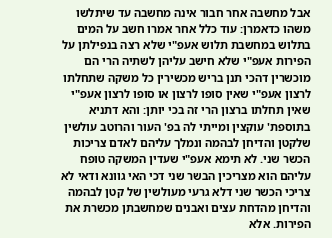אבל מחשבה אחר חבור אינה מחשבה עד שיתלשו משהו כדאמרן: עוד כלל אחר אמרו חשב על המים בתלוש במחשבת תלוש אעפ"י שלא רצה בנפילתן על הפירות אעפ"י שלא חישב עליהן לשתיה הרי הם מוכשרין דהכי תנן בריש מכשירין כל משקה שתחלתו לרצון אעפ"י שאין סופו לרצון או סופו לרצון אעפ"י שאין תחלתו ברצון הרי זה בכי יותן: והא דתניא בתוספת' עוקצין ומייתי לה בפ' העור והרוטב עולשין שלקטן והדיחן לבהמה ונמלך עליהם לאדם צריכות הכשר שני. לא תימא אעפ"י שעדין המשקה טופח עליהם הוא מצריכין הבשר שני דכי האי גוונא ודאי לא צריכי הכשר שני דלא גרעי מעולשין של קטן לבהמה והדיחן מהדחת עצים ואבנים שמחשבתן מכשרת את הפירות. אלא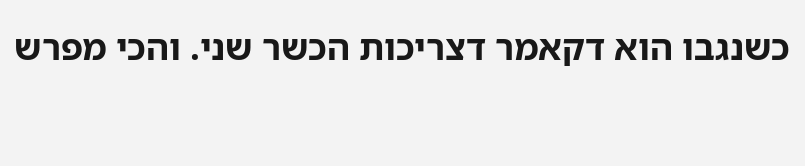כשנגבו הוא דקאמר דצריכות הכשר שני. והכי מפרש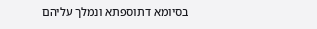בסיומא דתוספתא ונמלך עליהם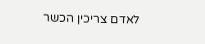לאדם צריכין הכשר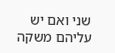שני ואם יש עליהם משקה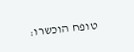טופח הוכשרו: